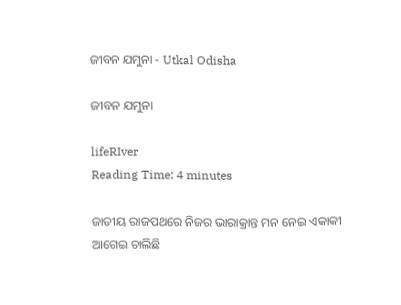ଜୀବନ ଯମୁନା - Utkal Odisha

ଜୀବନ ଯମୁନା

lifeRIver
Reading Time: 4 minutes

ଜାତୀୟ ରାଜପଥରେ ନିଜର ଭାରାକ୍ରାନ୍ତ ମନ ନେଇ ଏକାକୀ ଆଗେଇ ଚାଲିଛି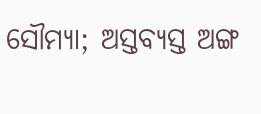ସୌମ୍ୟା; ଅସ୍ତବ୍ୟସ୍ତ ଅଙ୍ଗ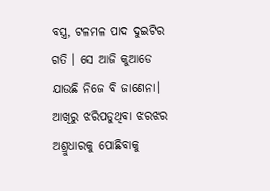ବସ୍ତ୍ର, ଟଳମଳ ପାଦ ଦୁଇଟିର ଗତି । ସେ ଆଜି କୁଆଡେ ଯାଉଛି ନିଜେ ବି ଜାଣେନା। ଆଖିରୁ ଝରିପଡୁଥିବା ଝରଝର ଅଶ୍ରୁଧାରକୁ ପୋଛିବାକୁ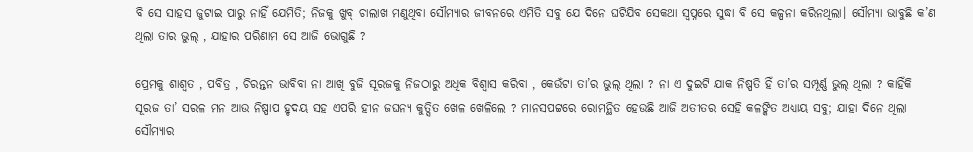ବି ସେ ସାହସ ଜୁଟାଇ ପାରୁ ନାହିଁ ଯେମିତି; ନିଜକୁ ଖୁବ୍ ଚାଲାଖ ମଣୁଥିବା ସୌମ୍ୟାର ଜୀବନରେ ଏମିତି ସବୁ ଯେ ଦିନେ ଘଟିଯିବ ସେକଥା ସ୍ଵପ୍ନରେ ସୁଦ୍ଧା ବି ସେ କଳ୍ପନା କରିନଥିଲା। ସୌମ୍ୟା ଭାବୁଛି କ’ଣ ଥିଲା ତାର ଭୁଲ୍ , ଯାହାର ପରିଣାମ ସେ ଆଜି ଭୋଗୁଛି ?

ପ୍ରେମକୁ ଶାଶ୍ଵତ , ପବିତ୍ର , ଚିରନ୍ତନ ଭାବିବା ନା ଆଖି ବୁଜି ସୂରଜକୁ ନିଜଠାରୁ ଅଧିକ ବିଶ୍ଵାସ କରିବା , କେଉଁଟା ତା’ର ଭୁଲ୍ ଥିଲା ? ନା ଏ ଦୁଇଟି ଯାକ ନିଷ୍ପତି ହିଁ ତା’ର ସମ୍ପୂର୍ଣ୍ଣ ଭୁଲ୍ ଥିଲା ? କାହିଁକି ସୂରଜ ତା’ ସରଳ ମନ ଆଉ ନିଷ୍ପାପ ହୃଦୟ ସହ ଏପରି ହୀନ ଜଘନ୍ୟ କୁତ୍ସିତ ଖେଳ ଖେଳିଲେ ? ମାନସପଟ୍ଟରେ ରୋମନ୍ଥିତ ହେଉଛି ଆଜି ଅତୀତର ସେହି କଳଙ୍କିତ ଅଧ୍ୟାୟ ସବୁ; ଯାହା ଦିନେ ଥିଲା ସୌମ୍ୟାର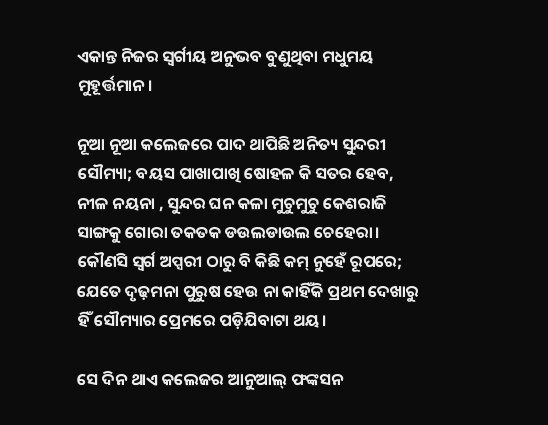ଏକାନ୍ତ ନିଜର ସ୍ଵର୍ଗୀୟ ଅନୁଭବ ବୁଣୁଥିବା ମଧୁମୟ ମୁହୂର୍ତ୍ତମାନ।

ନୂଆ ନୂଆ କଲେଜରେ ପାଦ ଥାପିଛି ଅନିତ୍ୟ ସୁନ୍ଦରୀ ସୌମ୍ୟା; ବୟସ ପାଖାପାଖି ଷୋହଳ କି ସତର ହେବ, ନୀଳ ନୟନା , ସୁନ୍ଦର ଘନ କଳା ମୁଚୁମୁଚୁ କେଶରାଜି ସାଙ୍ଗକୁ ଗୋରା ତକତକ ଡଉଲଡାଉଲ ଚେହେରା। କୌଣସି ସ୍ଵର୍ଗ ଅପ୍ସରୀ ଠାରୁ ବି କିଛି କମ୍ ନୁହେଁ ରୂପରେ; ଯେତେ ଦୃଢ଼ମନା ପୁରୁଷ ହେଉ ନା କାହିଁକି ପ୍ରଥମ ଦେଖାରୁ ହିଁ ସୌମ୍ୟାର ପ୍ରେମରେ ପଡ଼ିଯିବାଟା ଥୟ।

ସେ ଦିନ ଥାଏ କଲେଜର ଆନୁଆଲ୍ ଫଙ୍କସନ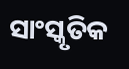ସାଂସ୍କୃତିକ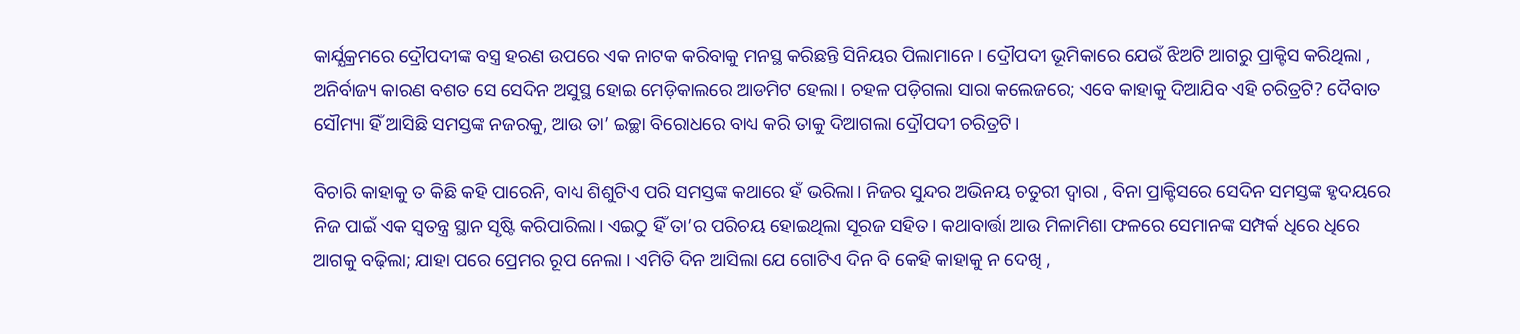କାର୍ଯ୍ଯକ୍ରମରେ ଦ୍ରୌପଦୀଙ୍କ ବସ୍ତ୍ର ହରଣ ଉପରେ ଏକ ନାଟକ କରିବାକୁ ମନସ୍ଥ କରିଛନ୍ତି ସିନିୟର ପିଲାମାନେ। ଦ୍ରୌପଦୀ ଭୂମିକାରେ ଯେଉଁ ଝିଅଟି ଆଗରୁ ପ୍ରାକ୍ଟିସ କରିଥିଲା , ଅନିର୍ବାଜ୍ୟ କାରଣ ବଶତ ସେ ସେଦିନ ଅସୁସ୍ଥ ହୋଇ ମେଡ଼ିକାଲରେ ଆଡମିଟ ହେଲା। ଚହଳ ପଡ଼ିଗଲା ସାରା କଲେଜରେ; ଏବେ କାହାକୁ ଦିଆଯିବ ଏହି ଚରିତ୍ରଟି? ଦୈବାତ ସୌମ୍ୟା ହିଁ ଆସିଛି ସମସ୍ତଙ୍କ ନଜରକୁ, ଆଉ ତା’ ଇଚ୍ଛା ବିରୋଧରେ ବାଧ୍ୟ କରି ତାକୁ ଦିଆଗଲା ଦ୍ରୌପଦୀ ଚରିତ୍ରଟି।

ବିଚାରି କାହାକୁ ତ କିଛି କହି ପାରେନି, ବାଧ୍ୟ ଶିଶୁଟିଏ ପରି ସମସ୍ତଙ୍କ କଥାରେ ହଁ ଭରିଲା। ନିଜର ସୁନ୍ଦର ଅଭିନୟ ଚତୁରୀ ଦ୍ଵାରା , ବିନା ପ୍ରାକ୍ଟିସରେ ସେଦିନ ସମସ୍ତଙ୍କ ହୃଦୟରେ ନିଜ ପାଇଁ ଏକ ସ୍ଵତନ୍ତ୍ର ସ୍ଥାନ ସୃଷ୍ଟି କରିପାରିଲା। ଏଇଠୁ ହିଁ ତା’ର ପରିଚୟ ହୋଇଥିଲା ସୂରଜ ସହିତ। କଥାବାର୍ତ୍ତା ଆଉ ମିଳାମିଶା ଫଳରେ ସେମାନଙ୍କ ସମ୍ପର୍କ ଧିରେ ଧିରେ ଆଗକୁ ବଢ଼ିଲା; ଯାହା ପରେ ପ୍ରେମର ରୂପ ନେଲା । ଏମିତି ଦିନ ଆସିଲା ଯେ ଗୋଟିଏ ଦିନ ବି କେହି କାହାକୁ ନ ଦେଖି ,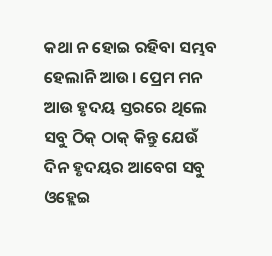କଥା ନ ହୋଇ ରହିବା ସମ୍ଭବ ହେଲାନି ଆଉ। ପ୍ରେମ ମନ ଆଉ ହୃଦୟ ସ୍ତରରେ ଥିଲେ ସବୁ ଠିକ୍ ଠାକ୍ କିନ୍ତୁ ଯେଉଁ ଦିନ ହୃଦୟର ଆବେଗ ସବୁ ଓହ୍ଲେଇ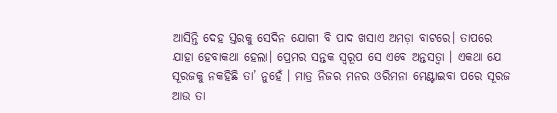ଆସିନ୍ତି ଦେହ ସ୍ତରକୁ ସେଦିନ ଯୋଗୀ ବି ପାଦ ଖସାଏ ଅମଡ଼ା ବାଟରେ। ତାପରେ ଯାହା ହେବାକଥା ହେଲା। ପ୍ରେମର ସନ୍ତକ ସ୍ୱରୂପ ସେ ଏବେ ଅନ୍ତସତ୍ଵା । ଏକଥା ଯେ ସୂରଜକୁ ନକହିଛି ତା’ ନୁହେଁ । ମାତ୍ର ନିଜର ମନର ଓରିମନା ମେଣ୍ଟାଇବା ପରେ ସୂରଜ ଆଉ ତା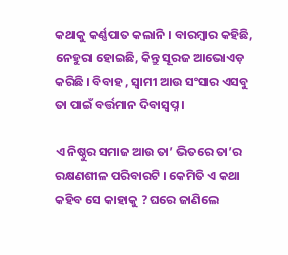କଥାକୁ କର୍ଣ୍ଣପାତ କଲାନି । ବାରମ୍ବାର କହିଛି, ନେହୁରା ହୋଇଛି, କିନ୍ତୁ ସୂରଜ ଆଭୋଏଡ଼ କରିଛି । ବିବାହ , ସ୍ୱାମୀ ଆଉ ସଂସାର ଏସବୁ ତା ପାଇଁ ବର୍ତ୍ତମାନ ଦିବାସ୍ଵପ୍ନ ।

ଏ ନିଷ୍ଠୁର ସମାଜ ଆଉ ତା’ ଭିତରେ ତା’ର ରକ୍ଷଣଶୀଳ ପରିବାରଟି । କେମିତି ଏ କଥା କହିବ ସେ କାହାକୁ ? ଘରେ ଜାଣିଲେ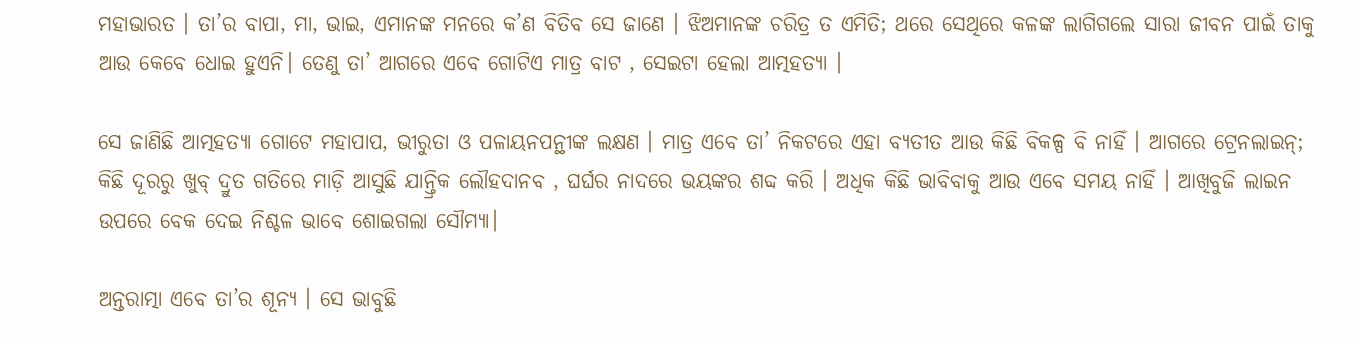ମହାଭାରତ । ତା’ର ବାପା, ମା, ଭାଇ, ଏମାନଙ୍କ ମନରେ କ’ଣ ବିତିବ ସେ ଜାଣେ । ଝିଅମାନଙ୍କ ଚରିତ୍ର ତ ଏମିତି; ଥରେ ସେଥିରେ କଳଙ୍କ ଲାଗିଗଲେ ସାରା ଜୀବନ ପାଇଁ ତାକୁ ଆଉ କେବେ ଧୋଇ ହୁଏନି। ତେଣୁ ତା’ ଆଗରେ ଏବେ ଗୋଟିଏ ମାତ୍ର ବାଟ , ସେଇଟା ହେଲା ଆତ୍ମହତ୍ୟା ।

ସେ ଜାଣିଛି ଆତ୍ମହତ୍ୟା ଗୋଟେ ମହାପାପ, ଭୀରୁତା ଓ ପଳାୟନପନ୍ଥୀଙ୍କ ଲକ୍ଷଣ । ମାତ୍ର ଏବେ ତା’ ନିକଟରେ ଏହା ବ୍ଯତୀତ ଆଉ କିଛି ବିକଳ୍ପ ବି ନାହିଁ । ଆଗରେ ଟ୍ରେନଲାଇନ୍; କିଛି ଦୂରରୁ ଖୁବ୍ ଦ୍ରୁତ ଗତିରେ ମାଡ଼ି ଆସୁଛି ଯାନ୍ତ୍ରିକ ଲୌହଦାନବ , ଘର୍ଘର ନାଦରେ ଭୟଙ୍କର ଶବ୍ଦ କରି । ଅଧିକ କିଛି ଭାବିବାକୁ ଆଉ ଏବେ ସମୟ ନାହିଁ । ଆଖିବୁଜି ଲାଇନ ଉପରେ ବେକ ଦେଇ ନିଶ୍ଚଳ ଭାବେ ଶୋଇଗଲା ସୌମ୍ୟା।

ଅନ୍ତରାତ୍ମା ଏବେ ତା’ର ଶୂନ୍ୟ । ସେ ଭାବୁଛି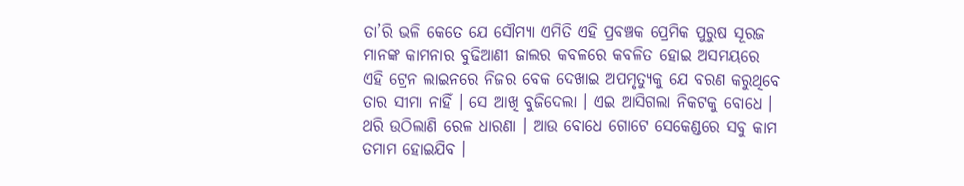ତା’ରି ଭଳି କେତେ ଯେ ସୌମ୍ୟା ଏମିତି ଏହି ପ୍ରବଞ୍ଚକ ପ୍ରେମିକ ପୁରୁଷ ସୂରଜ ମାନଙ୍କ କାମନାର ବୁଢିଆଣୀ ଜାଲର କବଳରେ କବଳିତ ହୋଇ ଅସମୟରେ ଏହି ଟ୍ରେନ ଲାଇନରେ ନିଜର ବେକ ଦେଖାଇ ଅପମୃତ୍ୟୁକୁ ଯେ ବରଣ କରୁଥିବେ ତାର ସୀମା ନାହିଁ । ସେ ଆଖି ବୁଜିଦେଲା । ଏଇ ଆସିଗଲା ନିକଟକୁ ବୋଧେ । ଥରି ଉଠିଲାଣି ରେଳ ଧାରଣା । ଆଉ ବୋଧେ ଗୋଟେ ସେକେଣ୍ଡରେ ସବୁ କାମ ତମାମ ହୋଇଯିବ ।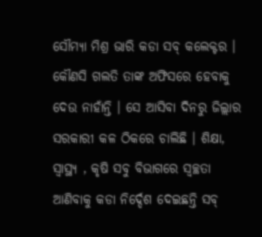ସୌମ୍ୟା ମିଶ୍ର ଭାରି କଡା ସବ୍ କଲେକ୍ଟର । କୌଣସି ଗଲତି ତାଙ୍କ ଅଫିସରେ ହେବାକୁ ଦେଉ ନାହାଁନ୍ତି । ସେ ଆସିବା ଦିନରୁ ଜିଲ୍ଲାର ସରକାରୀ କଳ ଠିକରେ ଚାଲିଛି । ଶିକ୍ଷା, ସ୍ୱାସ୍ଥ୍ୟ , କୃଷି ସବୁ ବିଭାଗରେ ସ୍ୱଚ୍ଛତା ଆଣିବାକୁ କଡା ନିର୍ଦ୍ଦେଶ ଦେଇଛନ୍ତି ସବ୍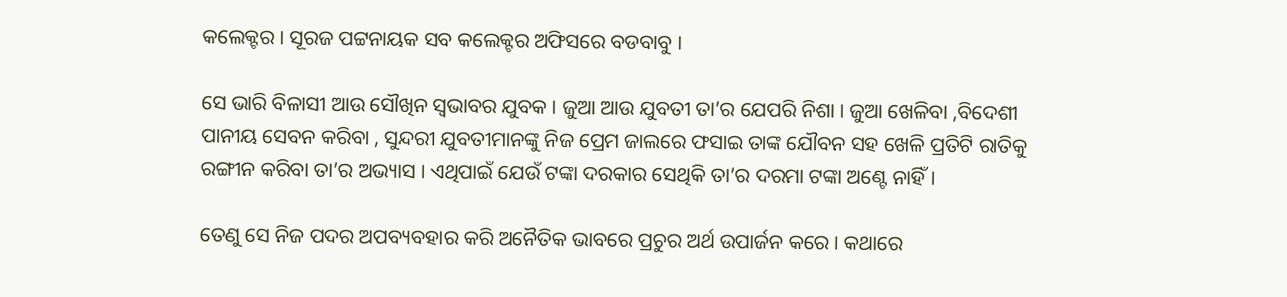କଲେକ୍ଟର । ସୂରଜ ପଟ୍ଟନାୟକ ସବ କଲେକ୍ଟର ଅଫିସରେ ବଡବାବୁ ।

ସେ ଭାରି ବିଳାସୀ ଆଉ ସୌଖିନ ସ୍ୱଭାବର ଯୁବକ । ଜୁଆ ଆଉ ଯୁବତୀ ତା’ର ଯେପରି ନିଶା । ଜୁଆ ଖେଳିବା ,ବିଦେଶୀ ପାନୀୟ ସେବନ କରିବା , ସୁନ୍ଦରୀ ଯୁବତୀମାନଙ୍କୁ ନିଜ ପ୍ରେମ ଜାଲରେ ଫସାଇ ତାଙ୍କ ଯୌବନ ସହ ଖେଳି ପ୍ରତିଟି ରାତିକୁ ରଙ୍ଗୀନ କରିବା ତା’ର ଅଭ୍ୟାସ । ଏଥିପାଇଁ ଯେଉଁ ଟଙ୍କା ଦରକାର ସେଥିକି ତା’ର ଦରମା ଟଙ୍କା ଅଣ୍ଟେ ନାହିଁ ।

ତେଣୁ ସେ ନିଜ ପଦର ଅପବ୍ୟବହାର କରି ଅନୈତିକ ଭାବରେ ପ୍ରଚୁର ଅର୍ଥ ଉପାର୍ଜନ କରେ । କଥାରେ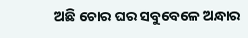ଅଛି ଚୋର ଘର ସବୁବେଳେ ଅନ୍ଧାର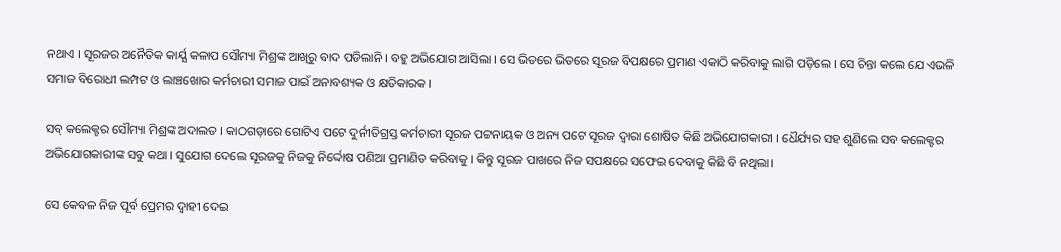ନଥାଏ । ସୂରଜର ଅନୈତିକ କାର୍ଯ୍ଯ କଳାପ ସୌମ୍ୟା ମିଶ୍ରଙ୍କ ଆଖିରୁ ବାଦ ପଡିଲାନି । ବହୁ ଅଭିଯୋଗ ଆସିଲା । ସେ ଭିତରେ ଭିତରେ ସୂରଜ ବିପକ୍ଷରେ ପ୍ରମାଣ ଏକାଠି କରିବାକୁ ଲାଗି ପଡ଼ିଲେ । ସେ ଚିନ୍ତା କଲେ ଯେ ଏଭଳି ସମାଜ ବିରୋଧୀ ଲମ୍ପଟ ଓ ଲାଞ୍ଚଖୋର କର୍ମଚାରୀ ସମାଜ ପାଇଁ ଅନାବଶ୍ୟକ ଓ କ୍ଷତିକାରକ ।

ସବ୍ କଲେକ୍ଟର ସୌମ୍ୟା ମିଶ୍ରଙ୍କ ଅଦାଲତ । କାଠଗଡ଼ାରେ ଗୋଟିଏ ପଟେ ଦୁର୍ନୀତିଗ୍ରସ୍ତ କର୍ମଚାରୀ ସୂରଜ ପଟ୍ଟନାୟକ ଓ ଅନ୍ୟ ପଟେ ସୂରଜ ଦ୍ୱାରା ଶୋଷିତ କିଛି ଅଭିଯୋଗକାରୀ । ଧୈର୍ଯ୍ୟର ସହ ଶୁଣିଲେ ସବ କଲେକ୍ଟର ଅଭିଯୋଗକାରୀଙ୍କ ସବୁ କଥା । ସୁଯୋଗ ଦେଲେ ସୂରଜକୁ ନିଜକୁ ନିର୍ଦ୍ଦୋଷ ପଣିଆ ପ୍ରମାଣିତ କରିବାକୁ । କିନ୍ତୁ ସୂରଜ ପାଖରେ ନିଜ ସପକ୍ଷରେ ସଫେଇ ଦେବାକୁ କିଛି ବି ନଥିଲା।

ସେ କେବଳ ନିଜ ପୂର୍ବ ପ୍ରେମର ଦ୍ବାହୀ ଦେଇ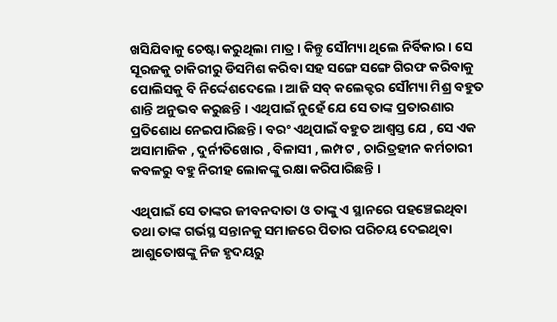ଖସିଯିବାକୁ ଚେଷ୍ଟା କରୁଥିଲା ମାତ୍ର । କିନ୍ତୁ ସୌମ୍ୟା ଥିଲେ ନିର୍ବିକାର । ସେ ସୂରଜକୁ ଚାକିରୀରୁ ଡିସମିଶ କରିବା ସହ ସଙ୍ଗେ ସଙ୍ଗେ ଗିରଫ କରିବାକୁ ପୋଲିସକୁ ବି ନିର୍ଦ୍ଦେଶଦେଲେ । ଆଜି ସବ୍ କଲେକ୍ଟର ସୌମ୍ୟା ମିଶ୍ର ବହୁତ ଶାନ୍ତି ଅନୁଭବ କରୁଛନ୍ତି । ଏଥିପାଇଁ ନୁହେଁ ଯେ ସେ ତାଙ୍କ ପ୍ରତାରଣାର ପ୍ରତିଶୋଧ ନେଇପାରିଛନ୍ତି । ବରଂ ଏଥିପାଇଁ ବହୁତ ଆଶ୍ୱସ୍ତ ଯେ , ସେ ଏକ ଅସାମାଜିକ , ଦୁର୍ନୀତିଖୋର , ବିଳାସୀ , ଲମ୍ପଟ , ଚାରିତ୍ରହୀନ କର୍ମଚାରୀ କବଳରୁ ବହୁ ନିରୀହ ଲୋକଙ୍କୁ ରକ୍ଷା କରିପାରିଛନ୍ତି ।

ଏଥିପାଇଁ ସେ ତାଙ୍କର ଜୀବନଦାତା ଓ ତାଙ୍କୁ ଏ ସ୍ଥାନରେ ପହଞ୍ଚେଇଥିବା ତଥା ତାଙ୍କ ଗର୍ଭସ୍ଥ ସନ୍ତାନକୁ ସମାଜରେ ପିତାର ପରିଚୟ ଦେଇଥିବା ଆଶୁତୋଷଙ୍କୁ ନିଜ ହୃଦୟରୁ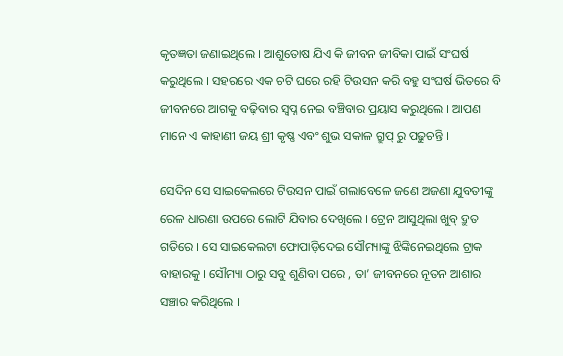କୃତଜ୍ଞତା ଜଣାଇଥିଲେ । ଆଶୁତୋଷ ଯିଏ କି ଜୀବନ ଜୀବିକା ପାଇଁ ସଂଘର୍ଷ କରୁଥିଲେ । ସହରରେ ଏକ ଚଟି ଘରେ ରହି ଟିଉସନ କରି ବହୁ ସଂଘର୍ଷ ଭିତରେ ବି ଜୀବନରେ ଆଗକୁ ବଢ଼ିବାର ସ୍ଵପ୍ନ ନେଇ ବଞ୍ଚିବାର ପ୍ରୟାସ କରୁଥିଲେ । ଆପଣ ମାନେ ଏ କାହାଣୀ ଜୟ ଶ୍ରୀ କୃଷ୍ଣ ଏବଂ ଶୁଭ ସକାଳ ଗ୍ରୁପ୍ ରୁ ପଢୁଚନ୍ତି ।

ସେଦିନ ସେ ସାଇକେଲରେ ଟିଉସନ ପାଇଁ ଗଲାବେଳେ ଜଣେ ଅଜଣା ଯୁବତୀଙ୍କୁ ରେଳ ଧାରଣା ଉପରେ ଲୋଟି ଯିବାର ଦେଖିଲେ । ଟ୍ରେନ ଆସୁଥିଲା ଖୁବ୍ ଦ୍ରୁତ ଗତିରେ । ସେ ସାଇକେଲଟା ଫୋପାଡ଼ିଦେଇ ସୌମ୍ୟାଙ୍କୁ ଝିଙ୍କିନେଇଥିଲେ ଟ୍ରାକ ବାହାରକୁ । ସୌମ୍ୟା ଠାରୁ ସବୁ ଶୁଣିବା ପରେ , ତା’ ଜୀବନରେ ନୂତନ ଆଶାର ସଞ୍ଚାର କରିଥିଲେ ।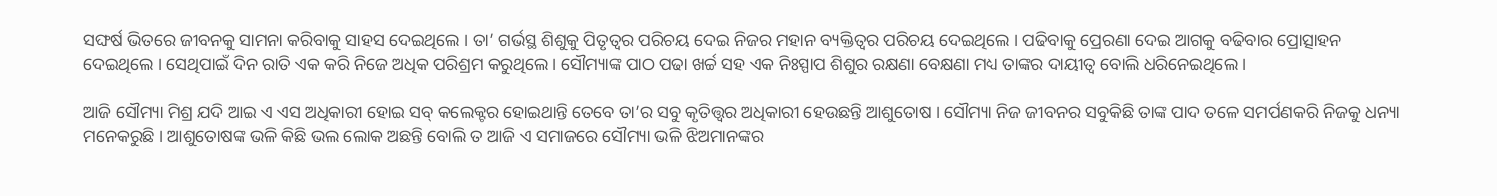ସଙ୍ଘର୍ଷ ଭିତରେ ଜୀବନକୁ ସାମନା କରିବାକୁ ସାହସ ଦେଇଥିଲେ । ତା’ ଗର୍ଭସ୍ଥ ଶିଶୁକୁ ପିତୃତ୍ୱର ପରିଚୟ ଦେଇ ନିଜର ମହାନ ବ୍ୟକ୍ତିତ୍ୱର ପରିଚୟ ଦେଇଥିଲେ । ପଢିବାକୁ ପ୍ରେରଣା ଦେଇ ଆଗକୁ ବଢିବାର ପ୍ରୋତ୍ସାହନ ଦେଇଥିଲେ । ସେଥିପାଇଁ ଦିନ ରାତି ଏକ କରି ନିଜେ ଅଧିକ ପରିଶ୍ରମ କରୁଥିଲେ । ସୌମ୍ୟାଙ୍କ ପାଠ ପଢା ଖର୍ଚ୍ଚ ସହ ଏକ ନିଃସ୍ପାପ ଶିଶୁର ରକ୍ଷଣା ବେକ୍ଷଣା ମଧ୍ୟ ତାଙ୍କର ଦାୟୀତ୍ୱ ବୋଲି ଧରିନେଇଥିଲେ ।

ଆଜି ସୌମ୍ୟା ମିଶ୍ର ଯଦି ଆଇ ଏ ଏସ ଅଧିକାରୀ ହୋଇ ସବ୍ କଲେକ୍ଟର ହୋଇଥାନ୍ତି ତେବେ ତା’ର ସବୁ କୃତିତ୍ତ୍ଵର ଅଧିକାରୀ ହେଉଛନ୍ତି ଆଶୁତୋଷ । ସୌମ୍ୟା ନିଜ ଜୀବନର ସବୁକିଛି ତାଙ୍କ ପାଦ ତଳେ ସମର୍ପଣକରି ନିଜକୁ ଧନ୍ୟା ମନେକରୁଛି । ଆଶୁତୋଷଙ୍କ ଭଳି କିଛି ଭଲ ଲୋକ ଅଛନ୍ତି ବୋଲି ତ ଆଜି ଏ ସମାଜରେ ସୌମ୍ୟା ଭଳି ଝିଅମାନଙ୍କର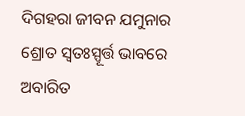ଦିଗହରା ଜୀବନ ଯମୁନାର ଶ୍ରୋତ ସ୍ଵତଃସ୍ପୂର୍ତ୍ତ ଭାବରେ ଅବାରିତ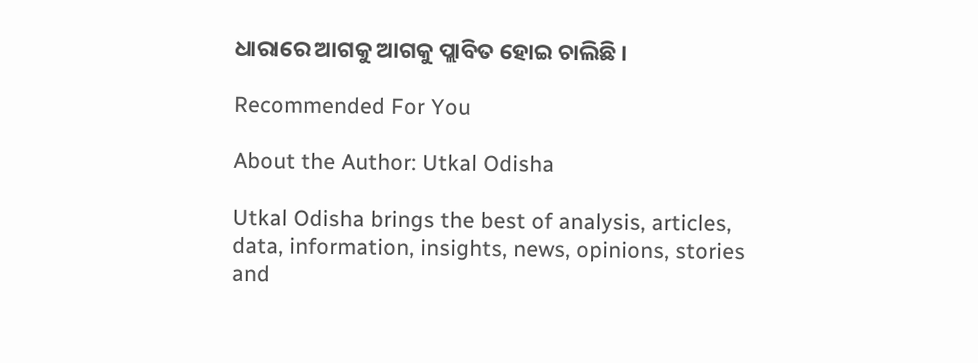ଧାରାରେ ଆଗକୁ ଆଗକୁ ପ୍ଲାବିତ ହୋଇ ଚାଲିଛି ।

Recommended For You

About the Author: Utkal Odisha

Utkal Odisha brings the best of analysis, articles, data, information, insights, news, opinions, stories and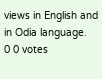views in English and in Odia language.
0 0 votes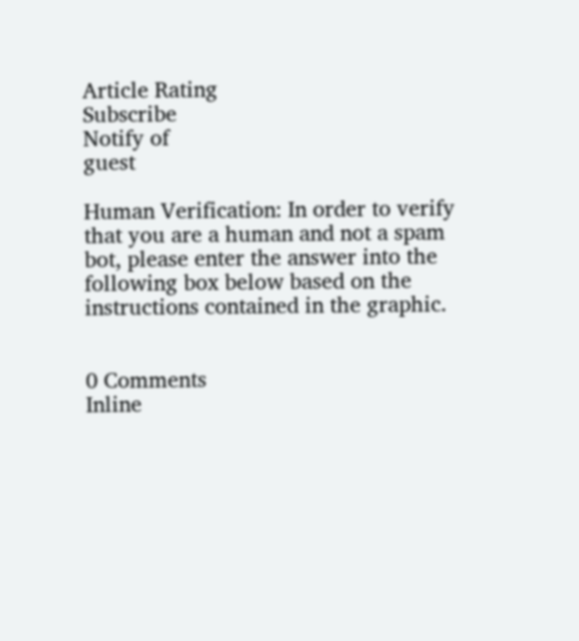Article Rating
Subscribe
Notify of
guest

Human Verification: In order to verify that you are a human and not a spam bot, please enter the answer into the following box below based on the instructions contained in the graphic.


0 Comments
Inline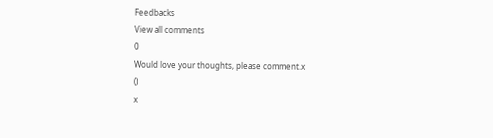Feedbacks
View all comments
0
Would love your thoughts, please comment.x
()
x